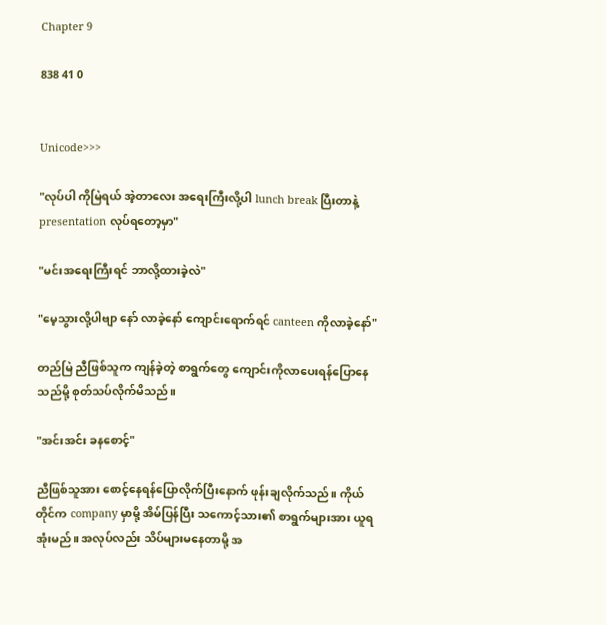Chapter 9

838 41 0


Unicode>>>

"လုပ်ပါ ကိုမြဲရယ် အဲ့တာလေး အရေးကြီးလို့ပါ lunch break ပြီးတာနဲ့ presentation လုပ်ရတော့မှာ"

"မင်းအရေးကြီးရင် ဘာလို့ထားခဲ့လဲ"

"မေ့သွားလို့ပါဗျာ နော် လာခဲ့နော် ကျောင်းရောက်ရင် canteen ကိုလာခဲ့နော်"

တည်မြဲ ညီဖြစ်သူက ကျန်ခဲ့တဲ့ စာရွက်တွေ ကျောင်းကိုလာပေးရန်ပြောနေသည်မို့ စုတ်သပ်လိုက်မိသည်။

"အင်းအင်း ခနစောင့်"

ညီဖြစ်သူအား စောင့်နေရန်ပြောလိုက်ပြီးနောက် ဖုန်းချလိုက်သည်။ ကိုယ်တိုင်က company မှာမို့ အိမ်ပြန်ပြီး သကောင့်သား၏ စာရွက်များအား ယူရအုံးမည်။ အလုပ်လည်း သိပ်များမနေတာမို့ အ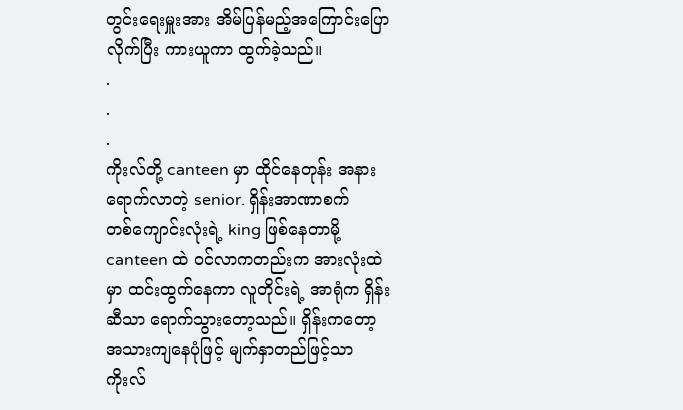တွင်းရေးမှူးအား အိမ်ပြန်မည့်အကြောင်းပြောလိုက်ပြီး ကားယူကာ ထွက်ခဲ့သည်။
.
.
.
ကိုးလ်တို့ canteen မှာ ထိုင်နေတုန်း အနားရောက်လာတဲ့ senior. ရှိန်းအာဏာစက်
တစ်ကျောင်းလုံးရဲ့ king ဖြစ်နေတာမို့ canteen ထဲ ဝင်လာကတည်းက အားလုံးထဲမှာ ထင်းထွက်နေကာ လူတိုင်းရဲ့ အာရုံက ရှိန်းဆီသာ ရောက်သွားတော့သည်။ ရှိန်းကတော့ အသားကျနေပုံဖြင့် မျက်နှာတည်ဖြင့်သာ ကိုးလ်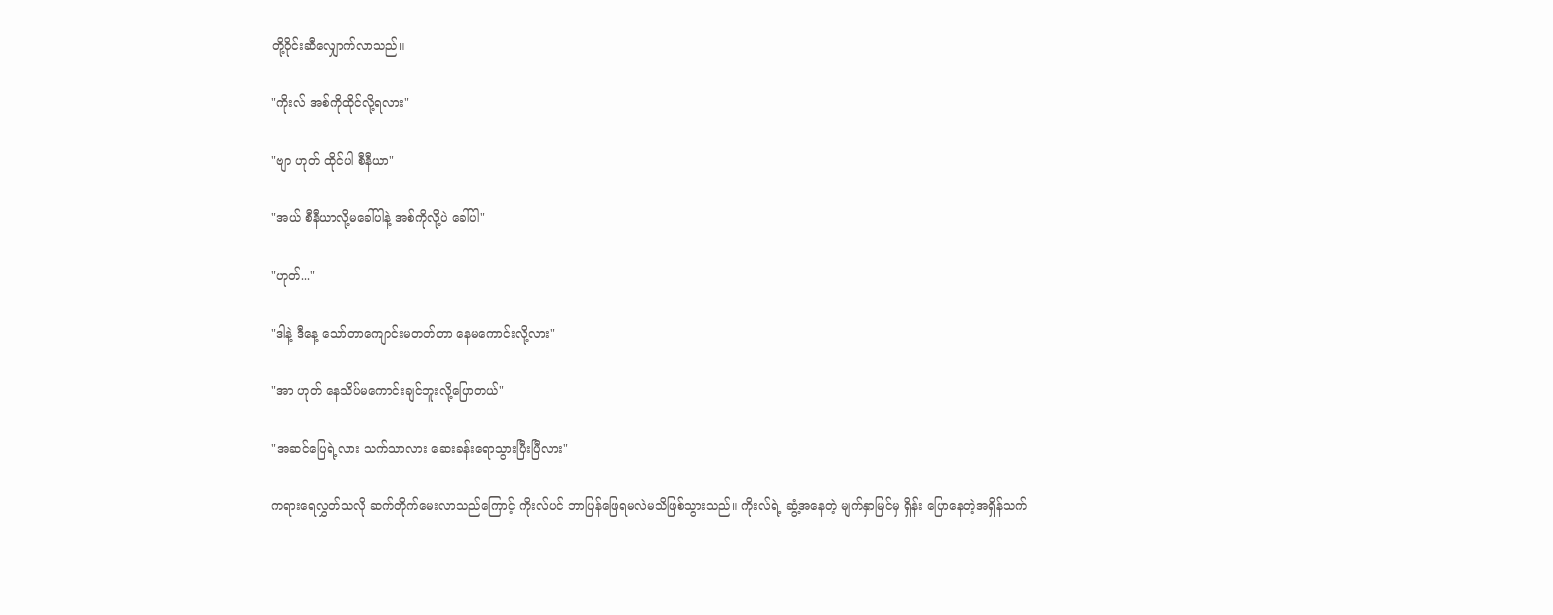တို့ဝိုင်းဆီလျှောက်လာသည်။

"ကိုးလ် အစ်ကိုထိုင်လို့ရလား"

"ဗျာ ဟုတ် ထိုင်ပါ စီနီယာ"

"အယ် စီနီယာလို့မခေါ်ပါနဲ့ အစ်ကိုလို့ပဲ ခေါ်ပါ"

"ဟုတ်..."

"ဒါနဲ့ ဒီနေ့ သော်တာကျောင်းမတတ်တာ နေမကောင်းလို့လား"

"အာ ဟုတ် နေသိပ်မကောင်းချင်ဘူးလို့ပြောတယ်"

"အဆင်ပြေရဲ့လား သက်သာလား ဆေးခန်းရောသွားပြီးပြီလား"

ကရားရေလွှတ်သလို ဆက်တိုက်မေးလာသည်ကြောင့် ကိုးလ်ပင် ဘာပြန်ဖြေရမလဲမသိဖြစ်သွားသည်။ ကိုးလ်ရဲ့ ဆွံ့အနေတဲ့ မျက်နှာမြင်မှ ရှိန်း ပြောနေတဲ့အရှိန်သက်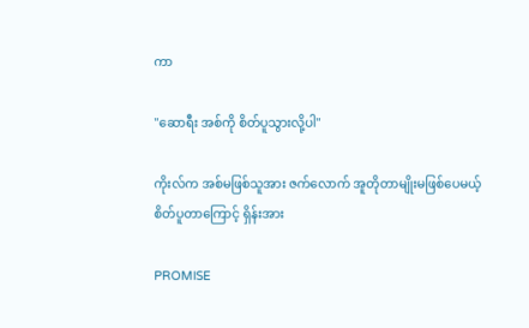ကာ

"ဆောရီး အစ်ကို စိတ်ပူသွားလို့ပါ"

ကိုးလ်က အစ်မဖြစ်သူအား ဇက်လောက် အူတိုတာမျိုးမဖြစ်ပေမယ့် စိတ်ပူတာကြောင့် ရှိန်းအား

PROMISE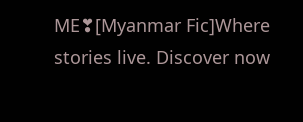ME❣[Myanmar Fic]Where stories live. Discover now